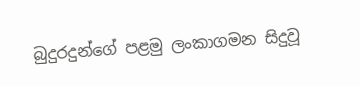බුදුරදුන්ගේ පළමු ලංකාගමන සිදුවූ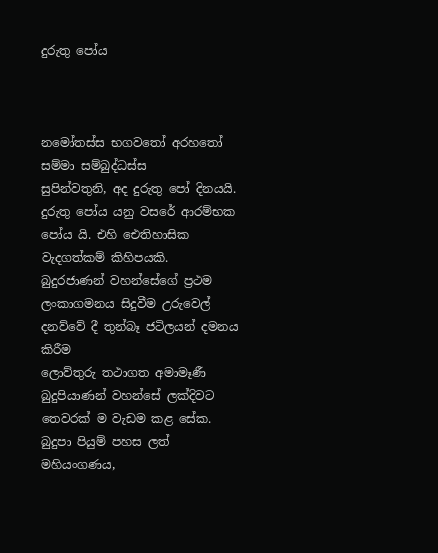දුරුතු පෝය



නමෝතස්ස භගවතෝ අරහතෝ සම්මා සම්බුද්ධස්ස
සුපින්වතුනි, අද දුරුතු පෝ දිනයයි. දුරුතු පෝය යනු වසරේ ආරම්භක පෝය යි. එහි ඓතිහාසික වැදගත්කම් කිහිපයකි.
බුදුරජාණන් වහන්සේගේ ප්‍රථම ලංකාගමනය සිදුවීම උරුවෙල් දනව්වේ දී තුන්බෑ ජටිලයන් දමනය කිරීම
ලොව්තුරු තථාගත අමාමෑණී බුදුපියාණන් වහන්සේ ලක්දිවට තෙවරක් ම වැඩම කළ සේක. බුදුපා පියුම් පහස ලත් මහියංගණය,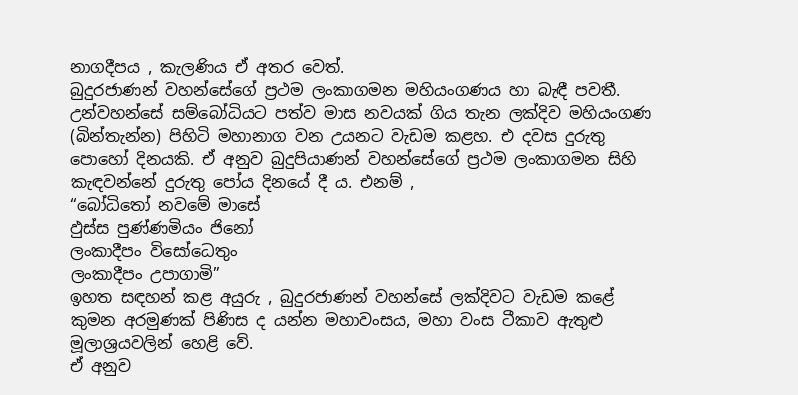නාගදීපය , කැලණිය ඒ අතර වෙත්.
බුදුරජාණන් වහන්සේගේ ප්‍රථම ලංකාගමන මහියංගණය හා බැඳී පවතී. උන්වහන්සේ සම්බෝධියට පත්ව මාස නවයක් ගිය තැන ලක්දිව මහියංගණ (බින්තැන්න) පිහිටි මහානාග වන උයනට වැඩම කළහ. එ දවස දුරුතු පොහෝ දිනයකි. ඒ අනුව බුදුපියාණන් වහන්සේගේ ප්‍රථම ලංකාගමන සිහි කැඳවන්නේ දුරුතු පෝය දිනයේ දී ය. එනම් ,
“බෝධිතෝ නවමේ මාසේ
ඵුස්ස පුණ්ණමියං ජිනෝ
ලංකාදීපං විසෝධෙතුං
ලංකාදීපං උපාගාමි”
ඉහත සඳහන් කළ අයුරු , බුදුරජාණන් වහන්සේ ලක්දිවට වැඩම කළේ කුමන අරමුණක් පිණිස ද යන්න මහාවංසය, මහා වංස ටීකාව ඇතුළු මූලාශ්‍රයවලින් හෙළි වේ.
ඒ අනුව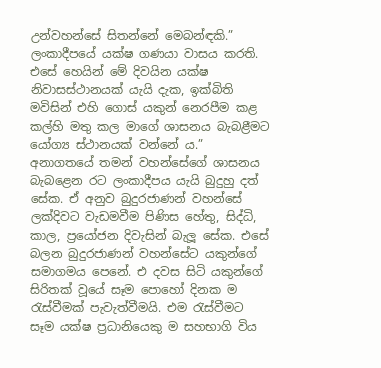උන්වහන්සේ සිතන්නේ මෙබන්ඳකි.” ලංකාදීපයේ යක්ෂ ගණයා වාසය කරති. එසේ හෙයින් මේ දිවයින යක්ෂ නිවාසස්ථානයක් යැයි දැක, ඉක්බිති මවිසින් එහි ගොස් යකුන් නෙරපීම කළ කල්හි මතු කල මාගේ ශාසනය බැබළීමට යෝග්‍ය ස්ථානයක් වන්නේ ය.”
අනාගතයේ තමන් වහන්සේගේ ශාසනය බැබළෙන රට ලංකාදීපය යැයි බුදුහු දත් සේක. ඒ අනුව බුදුරජාණන් වහන්සේ ලක්දිවට වැඩමවීම පිණිස හේතු, සිද්ධි, කාල, ප්‍රයෝජන දිවැසින් බැලූ සේක. එසේ බලන බුදුරජාණන් වහන්සේට යකුන්ගේ සමාගමය පෙනේ. එ දවස සිටි යකුන්ගේ සිරිතක් වූයේ සෑම පොහෝ දිනක ම රැස්වීමක් පැවැත්වීමයි. එම රැස්වීමට සෑම යක්ෂ ප්‍රධානියෙකු ම සහභාගි විය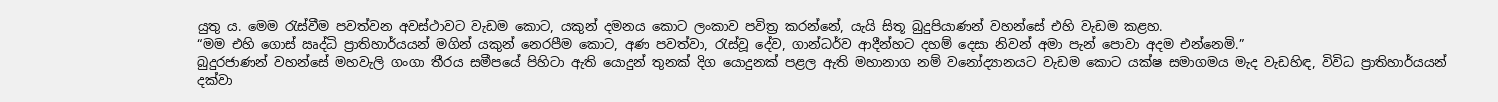යුතු ය. මෙම රැස්වීම පවත්වන අවස්ථාවට වැඩම කොට, යකුන් දමනය කොට ලංකාව පවිත්‍ර කරන්නේ, යැයි සිතූ බුදුපියාණන් වහන්සේ එහි වැඩම කළහ.
“මම එහි ගොස් ඍද්ධි ප්‍රාතිහාර්යයන් මගින් යකුන් නෙරපීම කොට, අණ පවත්වා, රැස්වූ දේව, ගාන්ධර්ව ආදීන්හට දහම් දෙසා නිවන් අමා පැන් පොවා අදම එන්නෙමි.”
බුදුරජාණන් වහන්සේ මහවැලි ගංගා තීරය සමීපයේ පිහිටා ඇති යොදුන් තුනක් දිග යොදුනක් පළල ඇති මහානාග නම් වනෝද්‍යානයට වැඩම කොට යක්ෂ සමාගමය මැද වැඩහිඳ, විවිධ ප්‍රාතිහාර්යයන් දක්වා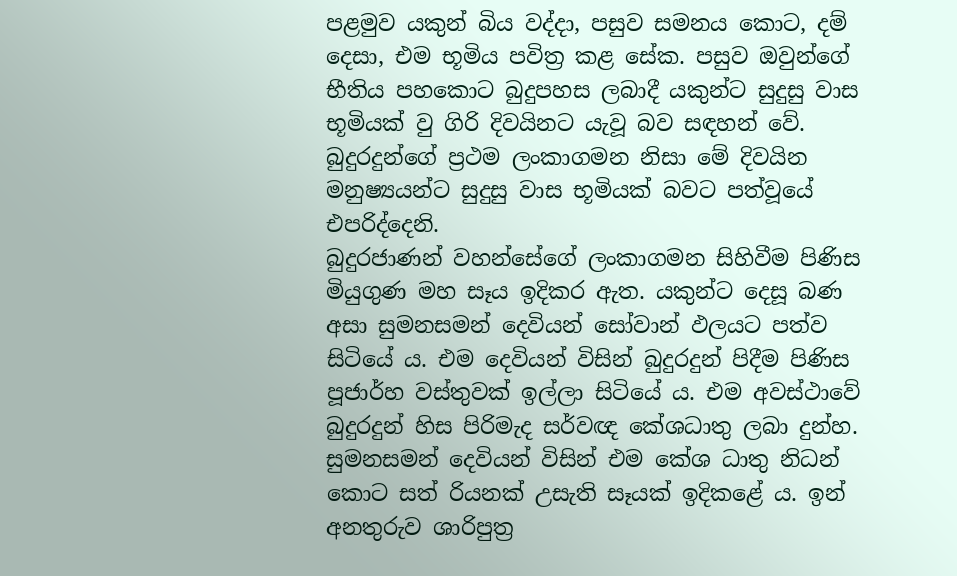පළමුව යකුන් බිය වද්දා, පසුව සමනය කොට, දම් දෙසා, එම භූමිය පවිත්‍ර කළ සේක. පසුව ඔවුන්ගේ භීතිය පහකොට බුදුපහස ලබාදී යකුන්ට සුදුසු වාස භූමියක් වු ගිරි දිවයිනට යැවූ බව සඳහන් වේ. බුදුරදුන්ගේ ප්‍රථම ලංකාගමන නිසා මේ දිවයින මනුෂ්‍යයන්ට සුදුසු වාස භූමියක් බවට පත්වූයේ එපරිද්දෙනි.
බුදුරජාණන් වහන්සේගේ ලංකාගමන සිහිවීම පිණිස මියුගුණ මහ සෑය ඉදිකර ඇත. යකුන්ට දෙසූ බණ අසා සුමනසමන් දෙවියන් සෝවාන් ඵලයට පත්ව සිටියේ ය. එම දෙවියන් විසින් බුදුරදුන් පිදීම පිණිස පූජාර්හ වස්තුවක් ඉල්ලා සිටියේ ය. එම අවස්ථාවේ බුදුරදුන් හිස පිරිමැද සර්වඥ කේශධාතු ලබා දුන්හ. සුමනසමන් දෙවියන් විසින් එම කේශ ධාතු නිධන් කොට සත් රියනක් උසැති සෑයක් ඉදිකළේ ය. ඉන් අනතුරුව ශාරිපුත්‍ර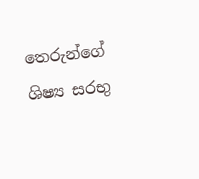තෙරුන්ගේ ශිෂ්‍ය සරභු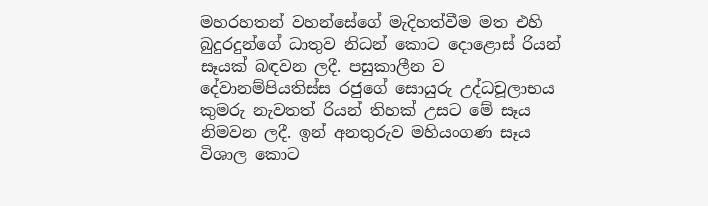මහරහතන් වහන්සේගේ මැදිහත්වීම මත එහි බුදුරදුන්ගේ ධාතුව නිධන් කොට දොළොස් රියන් සෑයක් බඳවන ලදී. පසුකාලීන ව දේවානම්පියතිස්ස රජුගේ සොයුරු උද්ධචූලාභය කුමරු නැවතත් රියන් තිහක් උසට මේ සෑය නිමවන ලදී. ඉන් අනතුරුව මහියංගණ සෑය විශාල කොට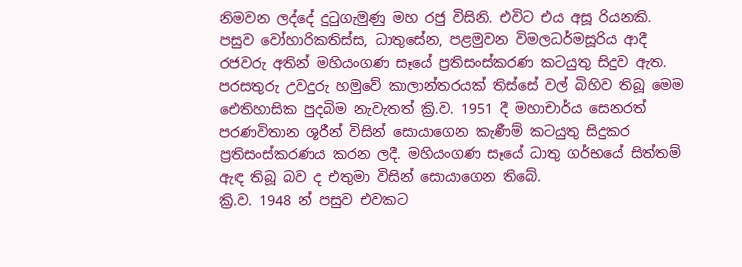නිමවන ලද්දේ දුටුගැමුණු මහ රජු විසිනි. එවිට එය අසූ රියනකි. පසුව වෝහාරිකතිස්ස, ධාතුසේන, පළමුවන විමලධර්මසූරිය ආදී රජවරු අතින් මහියංගණ සෑයේ ප්‍රතිසංස්කරණ කටයුතු සිදුව ඇත.
පරසතුරු උවදුරු හමුවේ කාලාන්තරයක් තිස්සේ වල් බිහිව තිබූ මෙම ඓතිහාසික පුදබිම නැවැතත් ක්‍රි.ව. 1951 දී මහාචාර්ය සෙනරත් පරණවිතාන ශූරීන් විසින් සොයාගෙන කැණීම් කටයුතු සිදුකර ප්‍රතිසංස්කරණය කරන ලදී. මහියංගණ සෑයේ ධාතු ගර්භයේ සිත්තම් ඇඳ තිබූ බව ද එතුමා විසින් සොයාගෙන තිබේ.
ක්‍රි.ව. 1948 න් පසුව එවකට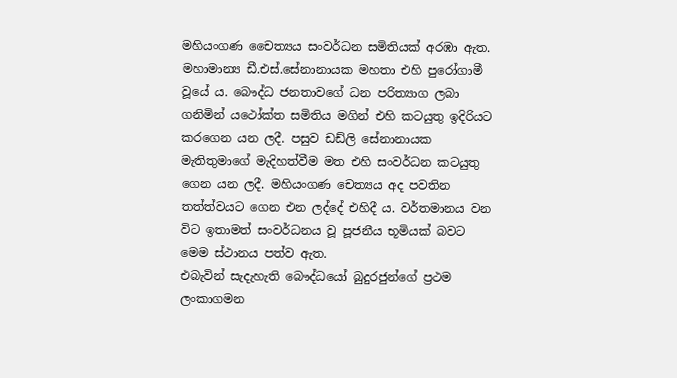මහියංගණ චෛත්‍යය සංවර්ධන සමිතියක් අරඹා ඇත. මහාමාන්‍ය ඩී.එස්.සේනානායක මහතා එහි පුරෝගාමී වූයේ ය. බෞද්ධ ජනතාවගේ ධන පරිත්‍යාග ලබා ගනිමින් යථෝක්ත සමිතිය මගින් එහි කටයුතු ඉදිරියට කරගෙන යන ලදී. පසුව ඩඩ්ලි සේනානායක මැතිතුමාගේ මැදිහත්වීම මත එහි සංවර්ධන කටයුතු ගෙන යන ලදී. මහියංගණ චෙත්‍යය අද පවතින තත්ත්වයට ගෙන එන ලද්දේ එහිදී ය. වර්තමානය වන විට ඉතාමත් සංවර්ධනය වූ පූජනීය භූමියක් බවට මෙම ස්ථානය පත්ව ඇත.
එබැවින් සැදැහැති බෞද්ධයෝ බුදුරජුන්ගේ ප්‍රථම ලංකාගමන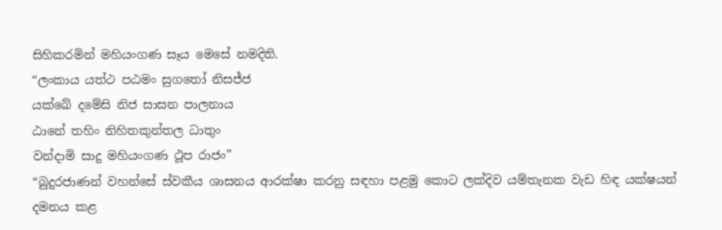සිහිකරමින් මහියංගණ සෑය මෙසේ නමදිති.
“ලංකාය යත්ථ පඨමං සුගතෝ නිසජ්ජ
යක්ඛේ දමේසි නිජ සාසන පාලනාය
ඨානේ තහිං නිහිතකුන්තල ධාතුං
වන්දාමි සාදු මහියංගණ ථූප රාජං”
“බුදුරජාණන් වහන්සේ ස්වකීය ශාසනය ආරක්ෂා කරනු සඳහා පළමු කොට ලක්දිව යම්තැනක වැඩ හිඳ යක්ෂයන් දමනය කළ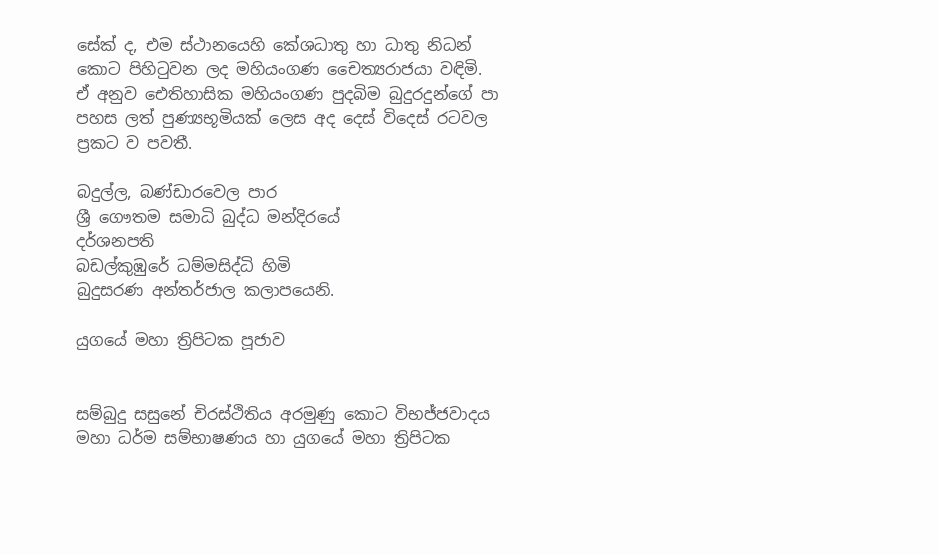සේක් ද, එම ස්ථානයෙහි කේශධාතු හා ධාතු නිධන් කොට පිහිටුවන ලද මහියංගණ චෛත්‍යරාජයා වඳිමි.
ඒ අනුව ඓතිහාසික මහියංගණ පුදබිම බුදුරදුන්ගේ පා පහස ලත් පුණ්‍යභූමියක් ලෙස අද දෙස් විදෙස් රටවල ප්‍රකට ව පවතී.

බදුල්ල, බණ්ඩාරවෙල පාර
ශ්‍රී ගෞතම සමාධි බුද්ධ මන්දිරයේ
දර්ශනපති
බඩල්කුඹුරේ ධම්මසිද්ධි හිමි
බුදුසරණ අන්තර්ජාල කලාපයෙනි.

යුගයේ මහා ත්‍රිපිටක පූජාව


සම්බුදු සසුනේ චිරස්ථිතිය අරමුණු කොට විභජ්ජවාදය මහා ධර්ම සම්භාෂණය හා යුගයේ මහා ත්‍රිපිටක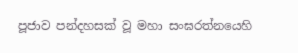පූජාව පන්දහසක් වූ මහා සංඝරත්නයෙහි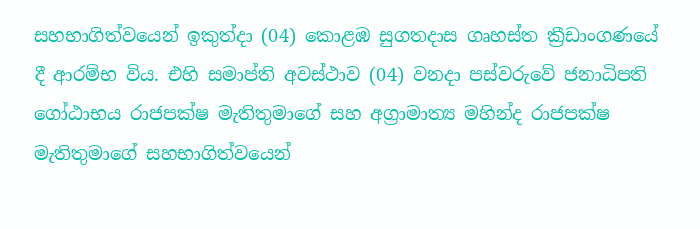සහභාගිත්වයෙන් ඉකුත්දා (04) කොළඹ සුගතදාස ගෘහස්ත ක්‍රීඩාංගණයේ දී ආරම්භ විය. එහි සමාප්ති අවස්ථාව (04) වනදා පස්වරුවේ ජනාධිපති ගෝඨාභය රාජපක්ෂ මැතිතුමාගේ සහ අග්‍රාමාත්‍ය මහින්ද රාජපක්ෂ මැතිතුමාගේ සහභාගිත්වයෙන්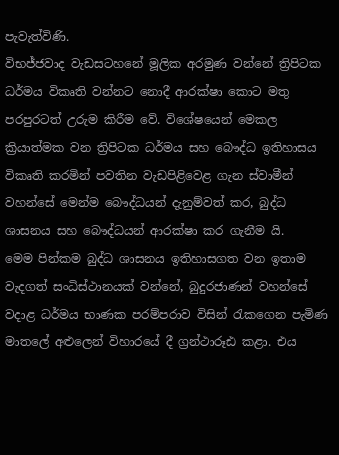පැවැත්විණි.
විභජ්ජවාද වැඩසටහනේ මූලික අරමුණ වන්නේ ත්‍රිපිටක ධර්මය විකෘති වන්නට නොදී ආරක්ෂා කොට මතු පරපුරටත් උරුම කිරීම වේ. විශේෂයෙන් මෙකල ක්‍රියාත්මක වන ත්‍රිපිටක ධර්මය සහ බෞද්ධ ඉතිහාසය විකෘති කරමින් පවතින වැඩපිළිවෙළ ගැන ස්වාමීන් වහන්සේ මෙන්ම බෞද්ධයන් දැනුම්වත් කර, බුද්ධ ශාසනය සහ බෞද්ධයන් ආරක්ෂා කර ගැනීම යි.
මෙම පින්කම බුද්ධ ශාසනය ඉතිහාසගත වන ඉතාම වැදගත් සංධිස්ථානයක් වන්නේ, බුදුරජාණන් වහන්සේ වදාළ ධර්මය භාණක පරම්පරාව විසින් රැකගෙන පැමිණ මාතලේ අළුලෙන් විහාරයේ දී ග්‍රන්ථාරූඪ කළා. එය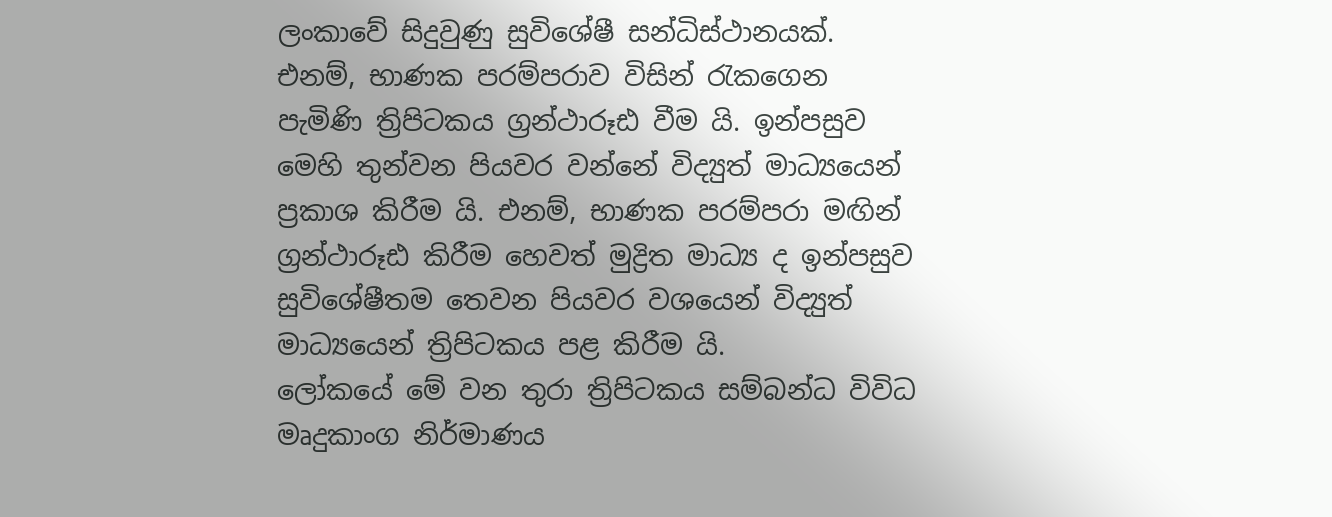ලංකාවේ සිදුවුණු සුවිශේෂී සන්ධිස්ථානයක්. එනම්, භාණක පරම්පරාව විසින් රැකගෙන පැමිණි ත්‍රිපිටකය ග්‍රන්ථාරූඪ වීම යි. ඉන්පසුව මෙහි තුන්වන පියවර වන්නේ විද්‍යුත් මාධ්‍යයෙන් ප්‍රකාශ කිරීම යි. එනම්, භාණක පරම්පරා මඟින් ග්‍රන්ථාරූඪ කිරීම හෙවත් මුද්‍රිත මාධ්‍ය ද ඉන්පසුව සුවිශේෂීතම තෙවන පියවර වශයෙන් විද්‍යුත් මාධ්‍යයෙන් ත්‍රිපිටකය පළ කිරීම යි.
ලෝකයේ මේ වන තුරා ත්‍රිපිටකය සම්බන්ධ විවිධ මෘදුකාංග නිර්මාණය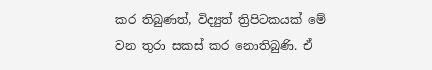කර තිබුණත්, විද්‍යුත් ත්‍රිපිටකයක් මේ වන තුරා සකස් කර නොතිබුණි. ඒ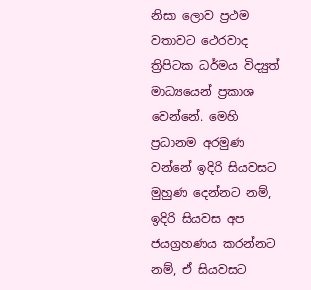නිසා ලොව ප්‍රථම වතාවට ථෙරවාද ත්‍රිපිටක ධර්මය විද්‍යුත් මාධ්‍යයෙන් ප්‍රකාශ වෙන්නේ. මෙහි ප්‍රධානම අරමුණ වන්නේ ඉදිරි සියවසට මුහුණ දෙන්නට නම්, ඉදිරි සියවස අප ජයග්‍රහණය කරන්නට නම්, ඒ සියවසට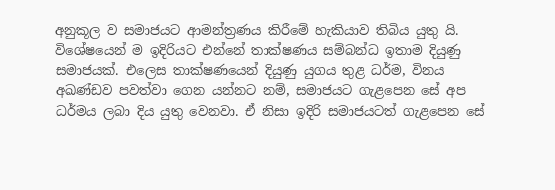අනුකූල ව සමාජයට ආමන්ත්‍රණය කිරීමේ හැකියාව තිබිය යුතු යි. විශේෂයෙන් ම ඉදිරියට එන්නේ තාක්ෂණය සම්බන්ධ ඉතාම දියුණු සමාජයක්. එලෙස තාක්ෂණයෙන් දියුණු යුගය තුළ ධර්ම, විනය අඛණ්ඩව පවත්වා ගෙන යන්නට නම්, සමාජයට ගැළපෙන සේ අප ධර්මය ලබා දිය යුතු වෙනවා. ඒ නිසා ඉදිරි සමාජයටත් ගැළපෙන සේ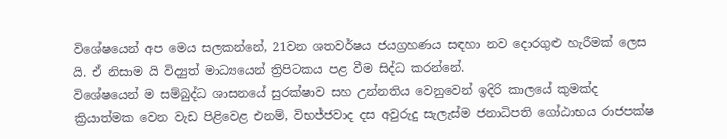විශේෂයෙන් අප මෙය සලකන්නේ, 21වන ශතවර්ෂය ජයග්‍රහණය සඳහා නව දොරගුළු හැරීමක් ලෙස යි. ඒ නිසාම යි විද්‍යුත් මාධ්‍යයෙන් ත්‍රිපිටකය පළ වීම සිද්ධ කරන්නේ.
විශේෂයෙන් ම සම්බුද්ධ ශාසනයේ සුරක්ෂාව සහ උන්නතිය වෙනුවෙන් ඉදිරි කාලයේ කුමක්ද ක්‍රියාත්මක වෙන වැඩ පිළිවෙළ එනම්, විභජ්ජවාද දස අවුරුදු සැලැස්ම ජනාධිපති ගෝඨාභය රාජපක්ෂ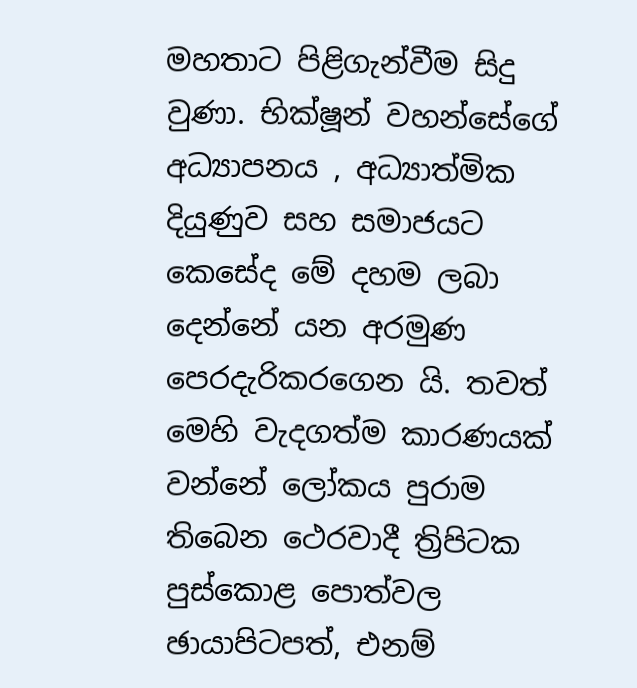මහතාට පිළිගැන්වීම සිදු වුණා. භික්ෂූන් වහන්සේගේ අධ්‍යාපනය , අධ්‍යාත්මික දියුණුව සහ සමාජයට කෙසේද මේ දහම ලබා දෙන්නේ යන අරමුණ පෙරදැරිකරගෙන යි. තවත් මෙහි වැදගත්ම කාරණයක් වන්නේ ලෝකය පුරාම තිබෙන ථෙරවාදී ත්‍රිපිටක පුස්කොළ පොත්වල ඡායාපිටපත්, එනම්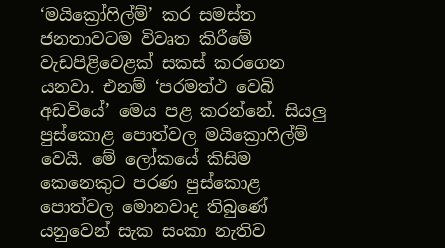‘මයික්‍රෝෆිල්ම්’ කර සමස්ත ජනතාවටම විවෘත කිරීමේ වැඩපිළිවෙළක් සකස් කරගෙන යනවා. එනම් ‘පරමත්ථ වෙබි අඩවියේ’ මෙය පළ කරන්නේ. සියලු පුස්කොළ පොත්වල මයික්‍රොෆිල්ම් වෙයි. මේ ලෝකයේ කිසිම කෙනෙකුට පරණ පුස්කොළ පොත්වල මොනවාද තිබුණේ යනුවෙන් සැක සංකා නැතිව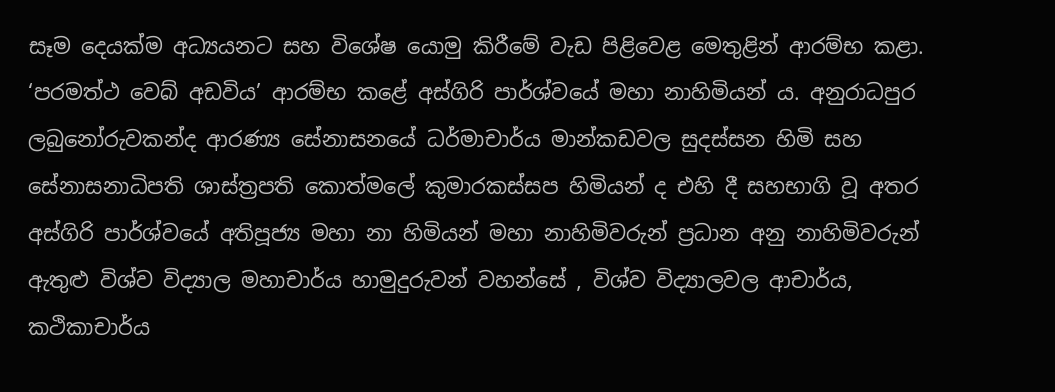සෑම දෙයක්ම අධ්‍යයනට සහ විශේෂ යොමු කිරීමේ වැඩ පිළිවෙළ මෙතුළින් ආරම්භ කළා. ‘පරමත්ථ වෙබ් අඩවිය’ ආරම්භ කළේ අස්ගිරි පාර්ශ්වයේ මහා නාහිමියන් ය. අනුරාධපුර ලබුනෝරුවකන්ද ආරණ්‍ය සේනාසනයේ ධර්මාචාර්ය මාන්කඩවල සුදස්සන හිමි සහ සේනාසනාධිපති ශාස්ත්‍රපති කොත්මලේ කුමාරකස්සප හිමියන් ද එහි දී සහභාගි වූ අතර අස්ගිරි පාර්ශ්වයේ අතිපූජ්‍ය මහා නා හිමියන් මහා නාහිමිවරුන් ප්‍රධාන අනු නාහිමිවරුන් ඇතුළු විශ්ව විද්‍යාල මහාචාර්ය හාමුදුරුවන් වහන්සේ , විශ්ව විද්‍යාලවල ආචාර්ය, කථිකාචාර්ය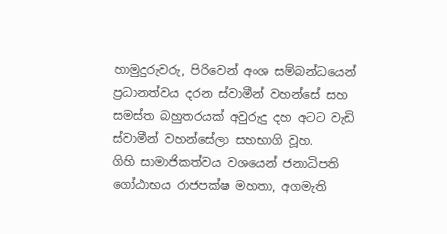හාමුදුරුවරු, පිරිවෙන් අංශ සම්බන්ධයෙන් ප්‍රධානත්වය දරන ස්වාමීන් වහන්සේ සහ සමස්ත බහුතරයක් අවුරුදු දහ අටට වැඩි ස්වාමීන් වහන්සේලා සහභාගි වූහ.
ගිහි සාමාජිකත්වය වශයෙන් ජනාධිපති ගෝඨාභය රාජපක්ෂ මහතා, අගමැති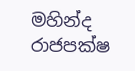මහින්ද රාජපක්ෂ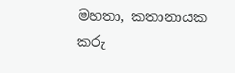මහතා, කතානායක කරු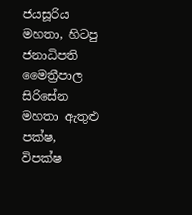ජයසූරිය මහතා, හිටපු ජනාධිපති මෛත්‍රීපාල සිරිසේන මහතා ඇතුළු පක්ෂ, විපක්ෂ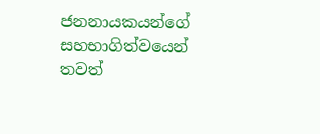ජනනායකයන්ගේ සහභාගිත්වයෙන් තවත්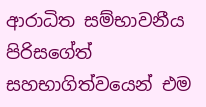ආරාධිත සම්භාවනීය පිරිසගේත් සහභාගිත්වයෙන් එම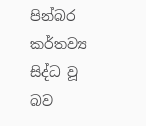පින්බර කර්තව්‍ය සිද්ධ වූ බව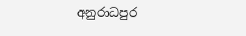අනුරාධපුර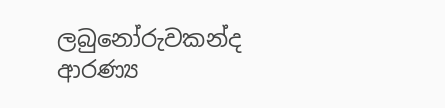ලබුනෝරුවකන්ද ආරණ්‍ය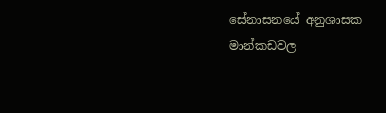සේනාසනයේ අනුශාසක මාන්කඩවල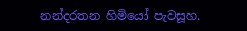නන්දරතන හිමියෝ පැවසූහ.